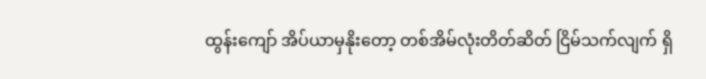ထွန်းကျော် အိပ်ယာမှနိုးတော့ တစ်အိမ်လုံးတိတ်ဆိတ် ငြိမ်သက်လျက် ရှိ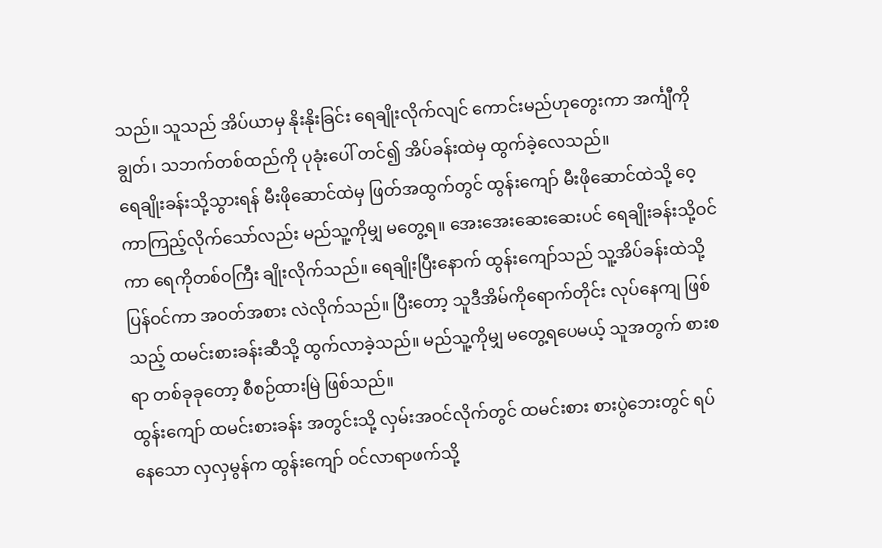သည်။ သူသည် အိပ်ယာမှ နိုးနိုးခြင်း ရေချိုးလိုက်လျင် ကောင်းမည်ဟုတွေးကာ အင်္ကျီကိုချွတ်၊ သဘက်တစ်ထည်ကို ပုခုံးပေါ် တင်၍ အိပ်ခန်းထဲမှ ထွက်ခဲ့လေသည်။
ရေချိုးခန်းသို့သွားရန် မီးဖိုဆောင်ထဲမှ ဖြတ်အထွက်တွင် ထွန်းကျော် မီးဖိုဆောင်ထဲသို့ ဝေ့ကာကြည့်လိုက်သော်လည်း မည်သူ့ကိုမျှ မတွေ့ရ။ အေးအေးဆေးဆေးပင် ရေချိုးခန်းသို့ဝင်ကာ ရေကိုတစ်ဝကြီး ချိုးလိုက်သည်။ ရေချိုးပြီးနောက် ထွန်းကျော်သည် သူ့အိပ်ခန်းထဲသို့ ပြန်ဝင်ကာ အဝတ်အစား လဲလိုက်သည်။ ပြီးတော့ သူဒီအိမ်ကိုရောက်တိုင်း လုပ်နေကျ ဖြစ်သည့် ထမင်းစားခန်းဆီသို့ ထွက်လာခဲ့သည်။ မည်သူ့ကိုမျှ မတွေ့ရပေမယ့် သူအတွက် စားစရာ တစ်ခုခုတော့ စီစဉ်ထားမြဲ ဖြစ်သည်။
ထွန်းကျော် ထမင်းစားခန်း အတွင်းသို့ လှမ်းအဝင်လိုက်တွင် ထမင်းစား စားပွဲဘေးတွင် ရပ်နေသော လှလှမွန်က ထွန်းကျော် ဝင်လာရာဖက်သို့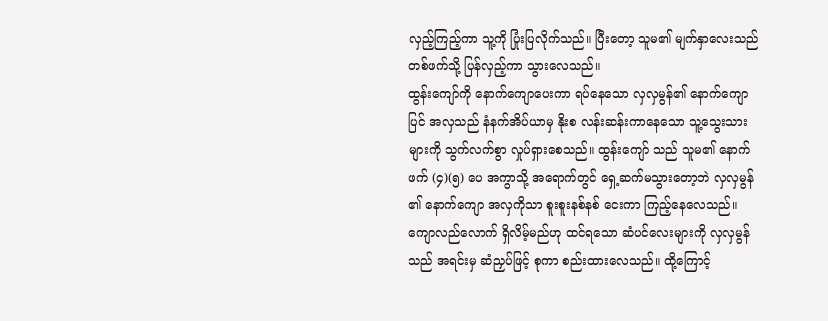လှည့်ကြည့်ကာ သူ့ကို ပြုံးပြလိုက်သည်။ ပြီးတော့ သူမ၏ မျက်နှာလေးသည် တစ်ဖက်သို့ ပြန်လှည့်ကာ သွားလေသည်။
ထွန်းကျော်ကို နောက်ကျောပေးကာ ရပ်နေသော လှလှမွန်၏ နောက်ကျောပြင် အလှသည် နံနက်အိပ်ယာမှ နိုးစ လန်းဆန်းကာနေသော သူ့သွေးသားများကို သွက်လက်စွာ လှုပ်ရှားစေသည်။ ထွန်းကျော် သည် သူမ၏ နောက်ဖက် (၄)(၅) ပေ အကွာသို့ အရောက်တွင် ရှေ့ဆက်မသွားတော့ဘဲ လှလှမွန် ၏ နောက်ကျော အလှကိုသာ စူးစူးနစ်နစ် ငေးကာ ကြည့်နေလေသည်။
ကျောလည်လောက် ရှိလိမ့်မည်ဟု ထင်ရသော ဆံပင်လေးများကို လှလှမွန် သည် အရင်းမှ ဆံညှပ်ဖြင့် စုကာ စည်းထားလေသည်။ ထို့ကြောင့်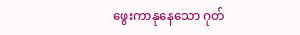ဖွေးကာနုနေသော ဂုတ်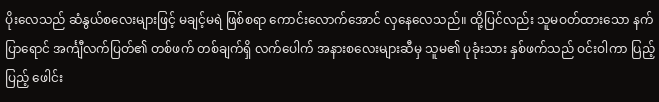ပိုးလေသည် ဆံနွယ်စလေးများဖြင့် မချင့်မရဲ ဖြစ်စရာ ကောင်းလောက်အောင် လှနေလေသည်။ ထို့ပြင်လည်း သူမဝတ်ထားသော နက်ပြာရောင် အင်္ကျီလက်ပြတ်၏ တစ်ဖက် တစ်ချက်ရှိ လက်ပေါက် အနားစလေးများဆီမှ သူမ၏ ပုခုံးသား နှစ်ဖက်သည် ဝင်းဝါကာ ပြည့်ပြည့် ဖေါင်း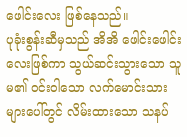ဖေါင်းလေး ဖြစ်နေသည်။
ပုခုံးစွန်းဆီမှသည် အိအိ ဖေါင်းဖေါင်းလေးဖြစ်ကာ သွယ်ဆင်းသွားသော သူမ၏ ဝင်းဝါသော လက်မောင်းသားများပေါ်တွင် လိမ်းထားသော သနပ်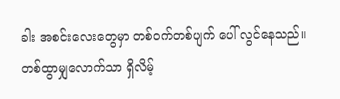ခါး အစင်းလေးတွေမှာ တစ်ဝက်တစ်ပျက် ပေါ် လွင်နေသည်။ တစ်ထွာမျှလောက်သာ ရှိလိမ့်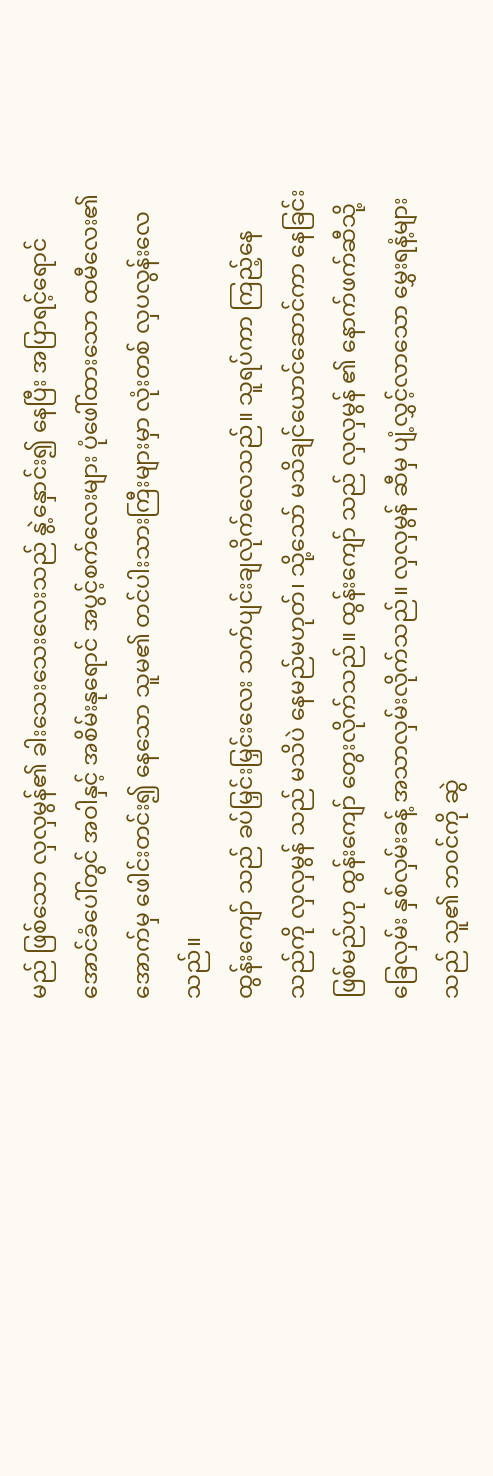မည် ဖြစ်သော လှလှမွန်၏ ခါးသေးသေးလေးသည် နွဲ့နှောင်း၍ နေပြီး အပြာရင့်ရောင် အောင်ခံပေါ်တွင် အဝါနှင့် အစိမ်းနုရောင် အပွင့်စက်လေးများ ပုံဖေါ်ထားသော ထမီလေး၏ အောက်မှ ဖေါင်းတင်း၍ နေသော သူမ၏ တင်ပါးသားကြီးများမှာ လုံးတစ် လှပလွန်းလေသည်။
ထွန်းကျော် သည် ခပ်မြှင်းမြှင်းလေး သက်ပျင်းချလိုက်လေသည်။ သူရပ်ကာ ကြည့်နေသည်ကို လှလှမွန် သည် မသိပဲ နေမည်မဟုတ်၊ သို့သော် မသိချင်ယောင်ဆောင်ကာ နေခြင်းဖြစ်မည်ဟု ထွန်းကျော် တွေးလိုက်သည်။ ထွန်းကျော် သည် လှလှမွန် ၏ နောက်ဖက်ဆီသို့ ခြေလှမ်း နှစ်လှမ်းခန့် အသာလှမ်းလိုက်သည်။ လှလှမွန် ဆီမှ ပျံ့လွှင့်လာသော မွှေးရနံ့များသည် သူ၏ ဘဝင်ကို ဆွဲ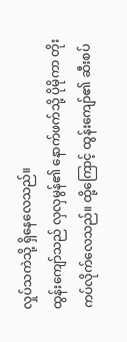လှုပ်သကဲသို့ ရှိနေလေသည်။
ထွန်းကျော်သည် လှလှမွန်၏ နောက်ဖက်သို့ ပိုမိုကာ တိုးကပ်လိုက်လေသည်။ ထို့ကြောင့် ထွန်းကျော်၏ ဆီးစပ်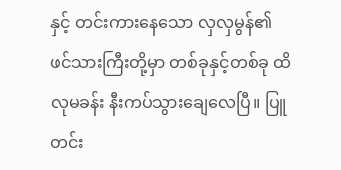နှင့် တင်းကားနေသော လှလှမွန်၏ ဖင်သားကြီးတို့မှာ တစ်ခုနှင့်တစ်ခု ထိလုမခန်း နီးကပ်သွားချေလေပြီ။ ပြူတင်း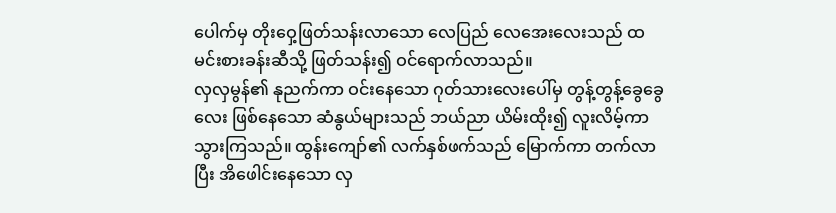ပေါက်မှ တိုးဝှေ့ဖြတ်သန်းလာသော လေပြည် လေအေးလေးသည် ထမင်းစားခန်းဆီသို့ ဖြတ်သန်း၍ ဝင်ရောက်လာသည်။
လှလှမွန်၏ နုညက်ကာ ဝင်းနေသော ဂုတ်သားလေးပေါ်မှ တွန့်တွန့်ခွေခွေလေး ဖြစ်နေသော ဆံနွယ်များသည် ဘယ်ညာ ယိမ်းထိုး၍ လူးလိမ့်ကာ သွားကြသည်။ ထွန်းကျော်၏ လက်နှစ်ဖက်သည် မြောက်ကာ တက်လာပြီး အိဖေါင်းနေသော လှ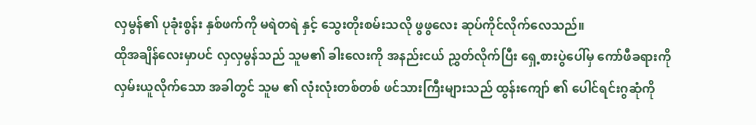လှမွန်၏ ပုခုံးစွန်း နှစ်ဖက်ကို မရဲတရဲ နှင့် သွေးတိုးစမ်းသလို ဖွဖွလေး ဆုပ်ကိုင်လိုက်လေသည်။
ထိုအချိန်လေးမှာပင် လှလှမွန်သည် သူမ၏ ခါးလေးကို အနည်းငယ် ညွှတ်လိုက်ပြီး ရှေ့စားပွဲပေါ်မှ ကော်ဖီခရားကို လှမ်းယူလိုက်သော အခါတွင် သူမ ၏ လုံးလုံးတစ်တစ် ဖင်သားကြီးများသည် ထွန်းကျော် ၏ ပေါင်ရင်းဂွဆုံကို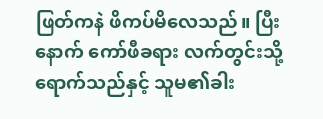ဖြတ်ကနဲ ဖိကပ်မိလေသည်။ ပြီးနောက် ကော်ဖီခရား လက်တွင်းသို့ ရောက်သည်နှင့် သူမ၏ခါး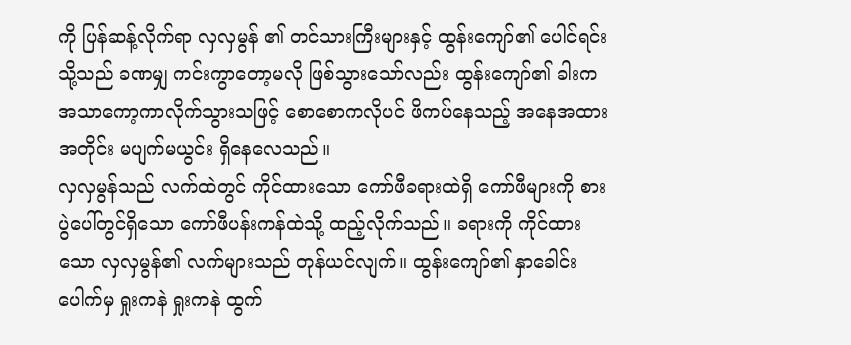ကို ပြန်ဆန့်လိုက်ရာ လှလှမွန် ၏ တင်သားကြီးများနှင့် ထွန်းကျော်၏ ပေါင်ရင်းသို့သည် ခဏမျှ ကင်းကွာတော့မလို ဖြစ်သွားသော်လည်း ထွန်းကျော်၏ ခါးက အသာကော့ကာလိုက်သွားသဖြင့် စောစောကလိုပင် ဖိကပ်နေသည့် အနေအထားအတိုင်း မပျက်မယွင်း ရှိနေလေသည်။
လှလှမွန်သည် လက်ထဲတွင် ကိုင်ထားသော ကော်ဖီခရားထဲရှိ ကော်ဖီများကို စားပွဲပေါ်တွင်ရှိသော ကော်ဖီပန်းကန်ထဲသို့ ထည့်လိုက်သည်။ ခရားကို ကိုင်ထားသော လှလှမွန်၏ လက်များသည် တုန်ယင်လျက်။ ထွန်းကျော်၏ နှာခေါင်းပေါက်မှ ရှုးကနဲ ရှုးကနဲ ထွက်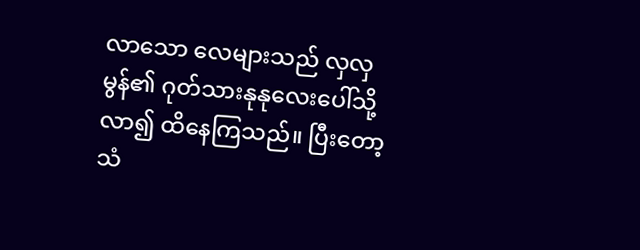လာသော လေများသည် လှလှမွန်၏ ဂုတ်သားနုနုလေးပေါ်သို့ လာ၍ ထိနေကြသည်။ ပြီးတော့ သံ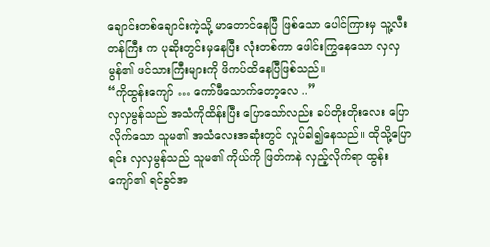ချောင်းတစ်ချောင်းကဲ့သို့ မာတောင်နေပြီ ဖြစ်သော ပေါင်ကြားမှ သူ့လီးတန်ကြီး က ပုဆိုးတွင်းမှနေပြီး လုံးတစ်ကာ ဖေါင်းကြွနေသော လှလှမွန်၏ ဖင်သားကြီးများကို ဖိကပ်ထိနေပြီဖြစ်သည်။
“ကိုထွန်းကျော် … ကော်ဖီသောက်တော့လေ ..”
လှလှမွန်သည် အသံကိုထိန်းပြီး ပြောသော်လည်း ခပ်တိုးတိုးလေး ပြောလိုက်သော သူမ၏ အသံလေးအဆုံးတွင် လှုပ်ခါ၍နေသည်။ ထိုသို့ပြောရင်း လှလှမွန်သည် သူမ၏ ကိုယ်ကို ဖြတ်ကနဲ လှည့်လိုက်ရာ ထွန်းကျော်၏ ရင်ခွင်အ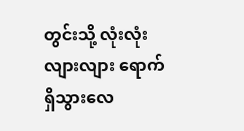တွင်းသို့ လုံးလုံးလျားလျား ရောက်ရှိသွားလေ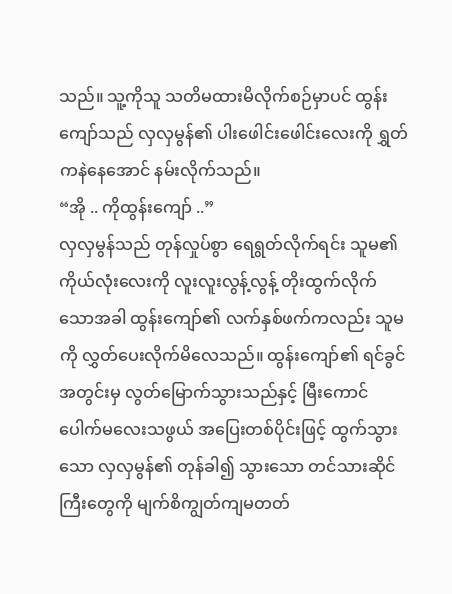သည်။ သူ့ကိုသူ သတိမထားမိလိုက်စဉ်မှာပင် ထွန်းကျော်သည် လှလှမွန်၏ ပါးဖေါင်းဖေါင်းလေးကို ရွှတ်ကနဲနေအောင် နမ်းလိုက်သည်။
“အို .. ကိုထွန်းကျော် ..”
လှလှမွန်သည် တုန်လှုပ်စွာ ရေရွတ်လိုက်ရင်း သူမ၏ ကိုယ်လုံးလေးကို လူးလူးလွန့်လွန့် တိုးထွက်လိုက်သောအခါ ထွန်းကျော်၏ လက်နှစ်ဖက်ကလည်း သူမကို လွှတ်ပေးလိုက်မိလေသည်။ ထွန်းကျော်၏ ရင်ခွင်အတွင်းမှ လွတ်မြောက်သွားသည်နှင့် မြီးကောင်ပေါက်မလေးသဖွယ် အပြေးတစ်ပိုင်းဖြင့် ထွက်သွားသော လှလှမွန်၏ တုန်ခါ၍ သွားသော တင်သားဆိုင်ကြီးတွေကို မျက်စိကျွတ်ကျမတတ်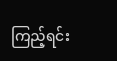ကြည့်ရင်း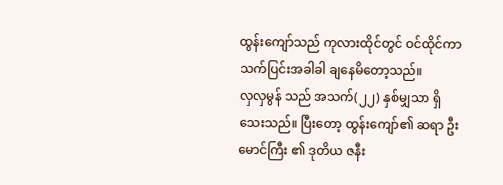ထွန်းကျော်သည် ကုလားထိုင်တွင် ဝင်ထိုင်ကာ သက်ပြင်းအခါခါ ချနေမိတော့သည်။
လှလှမွန် သည် အသက်(၂၂) နှစ်မျှသာ ရှိသေးသည်။ ပြီးတော့ ထွန်းကျော်၏ ဆရာ ဦးမောင်ကြီး ၏ ဒုတိယ ဇနီး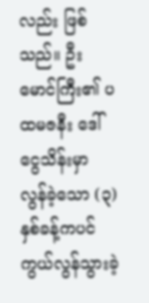လည်း ဖြစ်သည်။ ဦးမောင်ကြီး၏ ပထမဇနီး ဒေါ်ငွေသိန်းမှာ လွန်ခဲ့သော (၃) နှစ်ခန့်ကပင် ကွယ်လွန်သွားခဲ့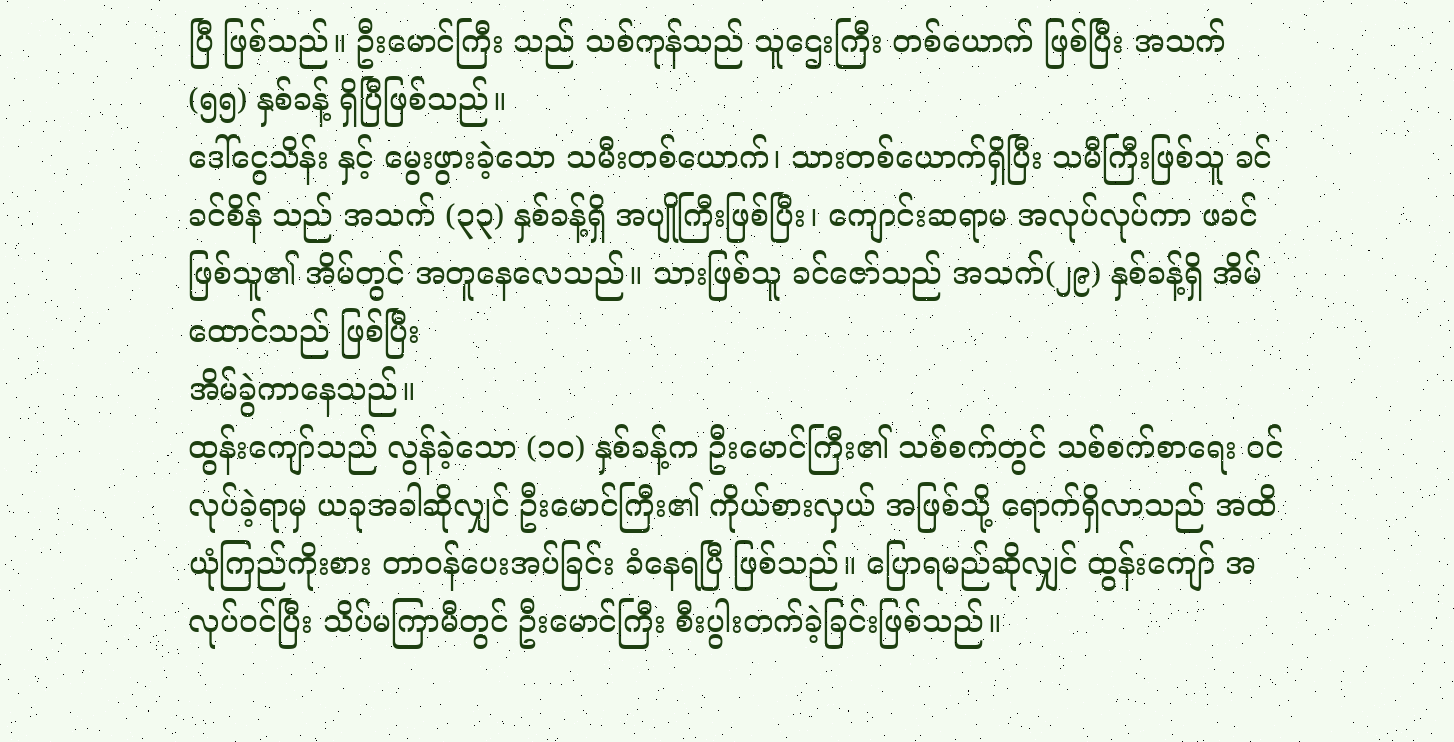ပြီ ဖြစ်သည်။ ဦးမောင်ကြီး သည် သစ်ကုန်သည် သူဌေးကြီး တစ်ယောက် ဖြစ်ပြီး အသက် (၅၅) နှစ်ခန့် ရှိပြီဖြစ်သည်။
ဒေါ်ငွေသိန်း နှင့် မွေးဖွားခဲ့သော သမီးတစ်ယောက်၊ သားတစ်ယောက်ရှိပြီး သမီကြီးဖြစ်သူ ခင်ခင်စိန် သည် အသက် (၃၃) နှစ်ခန့်ရှိ အပျိုကြီးဖြစ်ပြီး၊ ကျောင်းဆရာမ အလုပ်လုပ်ကာ ဖခင်ဖြစ်သူ၏ အိမ်တွင် အတူနေလေသည်။ သားဖြစ်သူ ခင်ဇော်သည် အသက်(၂၉) နှစ်ခန့်ရှိ အိမ်ထောင်သည် ဖြစ်ပြီး
အိမ်ခွဲကာနေသည်။
ထွန်းကျော်သည် လွန်ခဲ့သော (၁၀) နှစ်ခန့်က ဦးမောင်ကြီး၏ သစ်စက်တွင် သစ်စက်စာရေး ဝင်လုပ်ခဲ့ရာမှ ယခုအခါဆိုလျှင် ဦးမောင်ကြီး၏ ကိုယ်စားလှယ် အဖြစ်သို့ ရောက်ရှိလာသည် အထိယုံကြည်ကိုးစား တာဝန်ပေးအပ်ခြင်း ခံနေရပြီ ဖြစ်သည်။ ပြောရမည်ဆိုလျှင် ထွန်းကျော် အလုပ်ဝင်ပြီး သိပ်မကြာမီတွင် ဦးမောင်ကြီး စီးပွါးတက်ခဲ့ခြင်းဖြစ်သည်။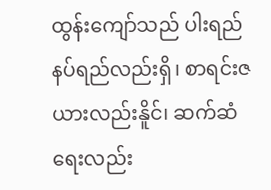ထွန်းကျော်သည် ပါးရည် နပ်ရည်လည်းရှိ၊ စာရင်းဇယားလည်းနိူင်၊ ဆက်ဆံရေးလည်း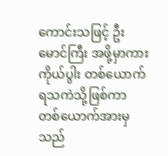ကောင်းသဖြင့် ဦးမောင်ကြီး အဖို့မှာကား ကိုယ်ပွါး တစ်ယောက် ရသကဲသို့ဖြစ်ကာ တစ်ယောက်အားမှသည်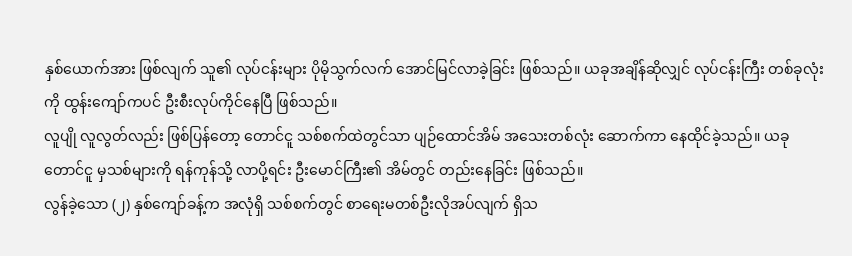နှစ်ယောက်အား ဖြစ်လျက် သူ၏ လုပ်ငန်းများ ပိုမိုသွက်လက် အောင်မြင်လာခဲ့ခြင်း ဖြစ်သည်။ ယခုအချိန်ဆိုလျှင် လုပ်ငန်းကြီး တစ်ခုလုံးကို ထွန်းကျော်ကပင် ဦးစီးလုပ်ကိုင်နေပြီ ဖြစ်သည်။
လူပျို လူလွတ်လည်း ဖြစ်ပြန်တော့ တောင်ငူ သစ်စက်ထဲတွင်သာ ပျဉ်ထောင်အိမ် အသေးတစ်လုံး ဆောက်ကာ နေထိုင်ခဲ့သည်။ ယခု တောင်ငူ မှသစ်များကို ရန်ကုန်သို့ လာပို့ရင်း ဦးမောင်ကြီး၏ အိမ်တွင် တည်းနေခြင်း ဖြစ်သည်။
လွန်ခဲ့သော (၂) နှစ်ကျော်ခန့်က အလုံရှိ သစ်စက်တွင် စာရေးမတစ်ဦးလိုအပ်လျက် ရှိသ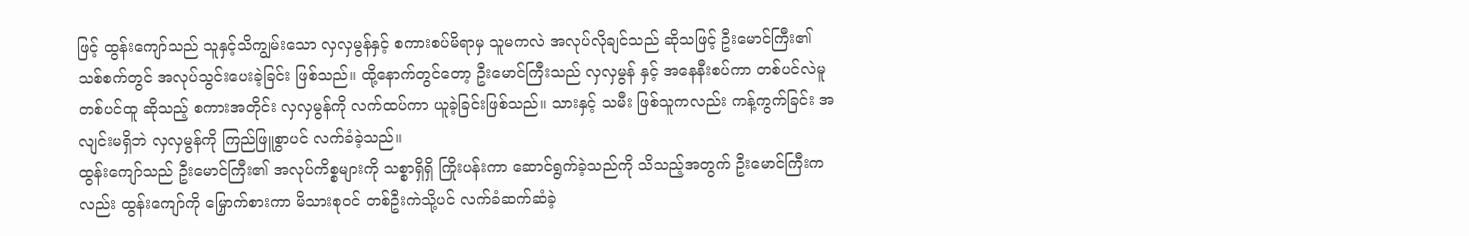ဖြင့် ထွန်းကျော်သည် သူနှင့်သိကျွမ်းသော လှလှမွန်နှင့် စကားစပ်မိရာမှ သူမကလဲ အလုပ်လိုချင်သည် ဆိုသဖြင့် ဦးမောင်ကြီး၏ သစ်စက်တွင် အလုပ်သွင်းပေးခဲ့ခြင်း ဖြစ်သည်။ ထို့နောက်တွင်တော့ ဦးမောင်ကြီးသည် လှလှမွန် နှင့် အနေနီးစပ်ကာ တစ်ပင်လဲမူ တစ်ပင်ထူ ဆိုသည့် စကားအတိုင်း လှလှမွန်ကို လက်ထပ်ကာ ယူခဲ့ခြင်းဖြစ်သည်။ သားနှင့် သမီး ဖြစ်သူကလည်း ကန့်ကွက်ခြင်း အလျင်းမရှိဘဲ လှလှမွန်ကို ကြည်ဖြူစွာပင် လက်ခံခဲ့သည်။
ထွန်းကျော်သည် ဦးမောင်ကြီး၏ အလုပ်ကိစ္စများကို သစ္စာရှိရှိ ကြိုးပန်းကာ ဆောင်ရွက်ခဲ့သည်ကို သိသည့်အတွက် ဦးမောင်ကြီးကလည်း ထွန်းကျော်ကို မြှောက်စားကာ မိသားစုဝင် တစ်ဦးကဲသို့ပင် လက်ခံဆက်ဆံခဲ့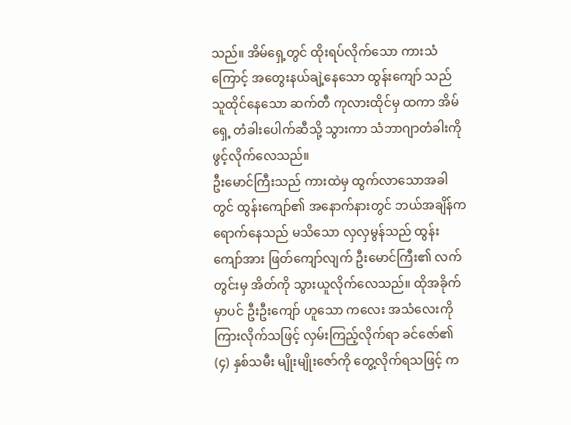သည်။ အိမ်ရှေ့တွင် ထိုးရပ်လိုက်သော ကားသံကြောင့် အတွေးနယ်ချဲ့နေသော ထွန်းကျော် သည် သူထိုင်နေသော ဆက်တီ ကုလားထိုင်မှ ထကာ အိမ်ရှေ့ တံခါးပေါက်ဆီသို့ သွားကာ သံဘာဂျာတံခါးကို ဖွင့်လိုက်လေသည်။
ဦးမောင်ကြီးသည် ကားထဲမှ ထွက်လာသောအခါတွင် ထွန်းကျော်၏ အနောက်နားတွင် ဘယ်အချိန်က ရောက်နေသည် မသိသော လှလှမွန်သည် ထွန်းကျော်အား ဖြတ်ကျော်လျက် ဦးမောင်ကြီး၏ လက်တွင်းမှ အိတ်ကို သွားယူလိုက်လေသည်။ ထိုအခိုက်မှာပင် ဦးဦးကျော် ဟူသော ကလေး အသံလေးကို ကြားလိုက်သဖြင့် လှမ်းကြည့်လိုက်ရာ ခင်ဇော်၏ (၄) နှစ်သမီး မျိုးမျိုးဇော်ကို တွေ့လိုက်ရသဖြင့် က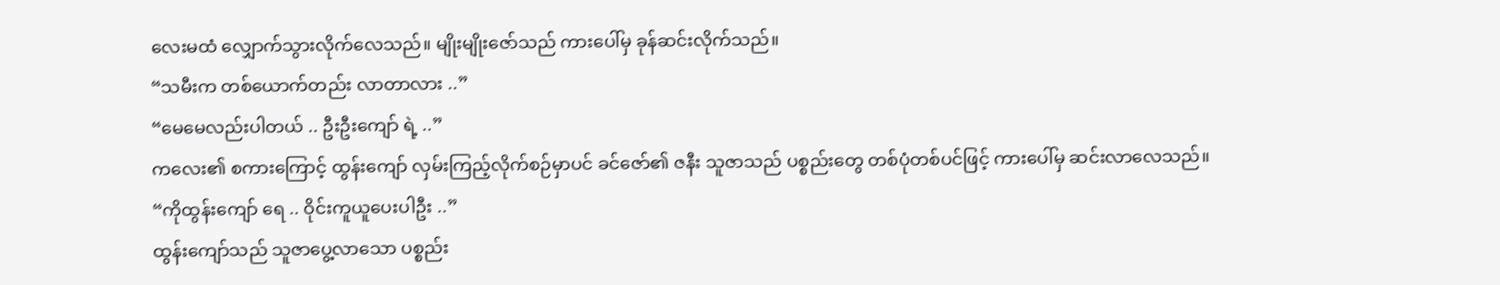လေးမထံ လျှောက်သွားလိုက်လေသည်။ မျိုးမျိုးဇော်သည် ကားပေါ်မှ ခုန်ဆင်းလိုက်သည်။
“သမီးက တစ်ယောက်တည်း လာတာလား ..”
“မေမေလည်းပါတယ် .. ဦးဦးကျော် ရဲ့ ..”
ကလေး၏ စကားကြောင့် ထွန်းကျော် လှမ်းကြည့်လိုက်စဉ်မှာပင် ခင်ဇော်၏ ဇနီး သူဇာသည် ပစ္စည်းတွေ တစ်ပုံတစ်ပင်ဖြင့် ကားပေါ်မှ ဆင်းလာလေသည်။
“ကိုထွန်းကျော် ရေ .. ဝိုင်းကူယူပေးပါဦး ..”
ထွန်းကျော်သည် သူဇာပွေ့လာသော ပစ္စည်း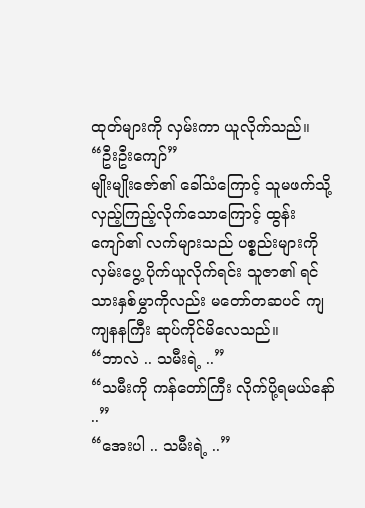ထုတ်များကို လှမ်းကာ ယူလိုက်သည်။
“ဦးဦးကျော်”
မျိုးမျိုးဇော်၏ ခေါ်သံကြောင့် သူမဖက်သို့ လှည့်ကြည့်လိုက်သောကြောင့် ထွန်းကျော်၏ လက်များသည် ပစ္စည်းများကို လှမ်းပွေ့ ပိုက်ယူလိုက်ရင်း သူဇာ၏ ရင်သားနှစ်မွှာကိုလည်း မတော်တဆပင် ကျကျနနကြီး ဆုပ်ကိုင်မိလေသည်။
“ဘာလဲ .. သမီးရဲ့ ..”
“သမီးကို ကန်တော်ကြီး လိုက်ပို့ရမယ်နော် ..”
“အေးပါ .. သမီးရဲ့ ..”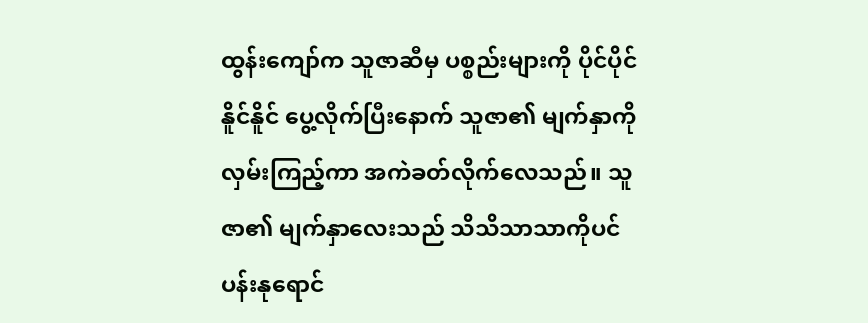ထွန်းကျော်က သူဇာဆီမှ ပစ္စည်းများကို ပိုင်ပိုင်နိူင်နိူင် ပွေ့လိုက်ပြီးနောက် သူဇာ၏ မျက်နှာကို လှမ်းကြည့်ကာ အကဲခတ်လိုက်လေသည်။ သူဇာ၏ မျက်နှာလေးသည် သိသိသာသာကိုပင် ပန်းနုရောင်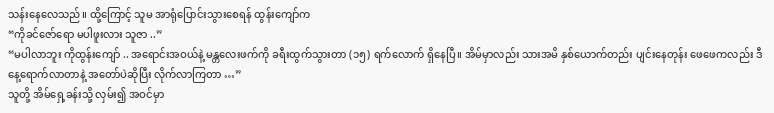သန်းနေလေသည်။ ထို့ကြောင့် သူမ အာရုံပြောင်းသွားစေရန် ထွန်းကျော်က
“ကိုခင်ဇော်ရော မပါဖူးလား သူဇာ ..”
“မပါလာဘူး ကိုထွန်းကျော် .. အရောင်းအဝယ်နဲ့ မန္တလေးဖက်ကို ခရီးထွက်သွားတာ (၁၅) ရက်လောက် ရှိနေပြီ။ အိမ်မှာလည်း သားအမိ နှစ်ယောက်တည်း ပျင်းနေတုန်း ဖေဖေကလည်း ဒီနေ့ရောက်လာတာနဲ့ အတော်ပဲဆိုပြီး လိုက်လာကြတာ …”
သူတို့ အိမ်ရှေ့ခန်းသို့ လှမ်း၍ အဝင်မှာ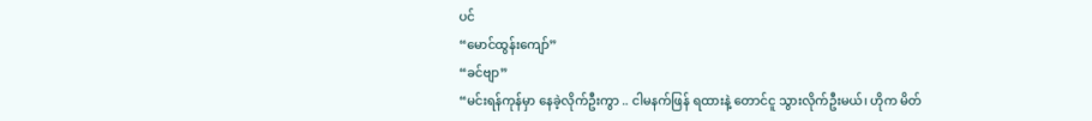ပင်
“မောင်ထွန်းကျော်”
“ခင်ဗျာ”
“မင်းရန်ကုန်မှာ နေခဲ့လိုက်ဦးကွာ .. ငါမနက်ဖြန် ရထားနဲ့ တောင်ငူ သွားလိုက်ဦးမယ်၊ ဟိုက မိတ်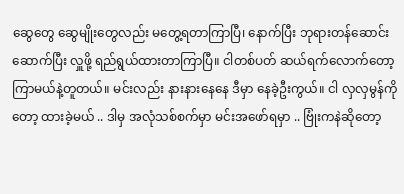ဆွေတွေ ဆွေမျိုးတွေလည်း မတွေ့ရတာကြာပြီ၊ နောက်ပြီး ဘုရားတန်ဆောင်း ဆောက်ပြီး လှူဖို့ ရည်ရွယ်ထားတာကြာပြီ။ ငါတစ်ပတ် ဆယ်ရက်လောက်တော့ ကြာမယ်နဲ့တူတယ်။ မင်းလည်း နားနားနေနေ ဒီမှာ နေခဲ့ဦးကွယ်။ ငါ လှလှမွန်ကိုတော့ ထားခဲ့မယ် .. ဒါမှ အလုံသစ်စက်မှာ မင်းအဖော်ရမှာ .. ဗြုံးကနဲဆိုတော့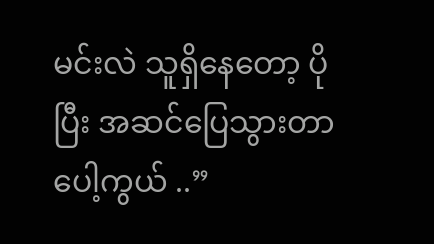မင်းလဲ သူရှိနေတော့ ပိုပြီး အဆင်ပြေသွားတာပေါ့ကွယ် ..”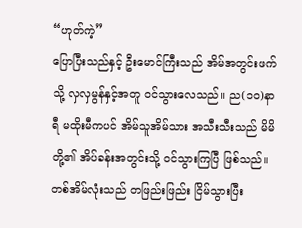“ဟုတ်ကဲ့”
ပြောပြီးသည်နှင့် ဦးမောင်ကြီးသည် အိမ်အတွင်းဖက်သို့ လှလှမွန်နှင့်အတူ ဝင်သွားလေသည်။ ည(၁၀)နာရီ မထိုးမီကပင် အိမ်သူအိမ်သား အသီးသီးသည် မိမိတို့၏ အိပ်ခန်းအတွင်းသို့ ဝင်သွားကြပြီ ဖြစ်သည်။ တစ်အိမ်လုံးသည် တဖြည်းဖြည်း ငြိမ်သွားပြီး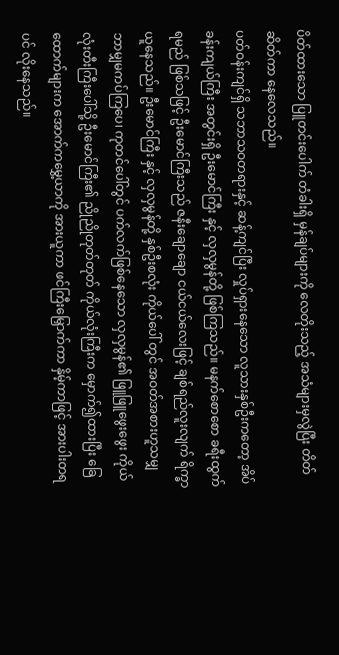ပိတ်ထားသော ပြူတင်းပေါက် တံခါးရှိ မှန်ချပ်များကို လေတိုးသည့် အသံများမှလွဲပြီး တိတ်ဆိတ်ကာ နေလေသည်။
ပတ်ဝန်းကျင်ရှိ သဘာသဝတရားနှင့် ဆန့်ကျင်ပြီး လှုပ်ရှားနေသော လူသားနှစ်ဦးကတော့ အိပ်ခန်းကျယ်ကြီး အတွင်းရှိ ဦးမောင်ကြီး နှင့် လှလှမွန်တို့ ဖြစ်ကြသည်။ မနက်စောစော ခရီးထွက်ရမည် ဖြစ်သဖြင့် ဦးမောင်ကြီးသည် ဇနီးချောချော ငယ်ငယ်လေးဖြင့် ချစ်ရည်လူးလျက် ရိက္ခာယူနေသည်။ ဦးမောင်ကြီး နှင့် လှလှမွန်တို့ နှစ်ဦးစလုံး ကိုယ်ပေါ် တွင် အဝတ်အစားဟူသမျှ ဘာမျှမကပ်ကြပေ၊ ကုတင်ပေါ်တွင် ပက်လက်ဖြစ်နေသော လှလှမွန်၏ ဖြူဖြူဖွေးဖွေး ကိုယ်လုံးတီးကြီးပေါ်သို့ ဦးမောင်ကြီး၏ ညိုညိုတုတ်တုတ် ကိုယ်လုံးကြီးက မှောက်၍ထားပြီး ခြေထောက်များက အောက်ကမွှေ့ယာကို အားယူကာ ဖင်ကြီးမြှောက်ကာ နှိမ့်ကာဖြင့် အားပါးတရပင် လိုးနေသည်။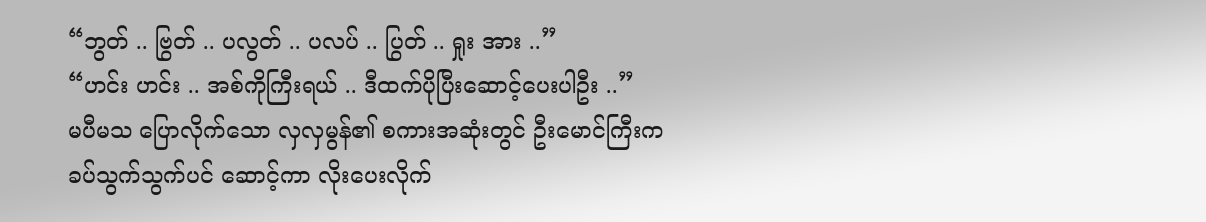“ဘွတ် .. ဗြွတ် .. ပလွတ် .. ပလပ် .. ပြွတ် .. ရှုး အား ..”
“ဟင်း ဟင်း .. အစ်ကိုကြီးရယ် .. ဒီထက်ပိုပြီးဆောင့်ပေးပါဦး ..”
မပီမသ ပြောလိုက်သော လှလှမွန်၏ စကားအဆုံးတွင် ဦးမောင်ကြီးက ခပ်သွက်သွက်ပင် ဆောင့်ကာ လိုးပေးလိုက်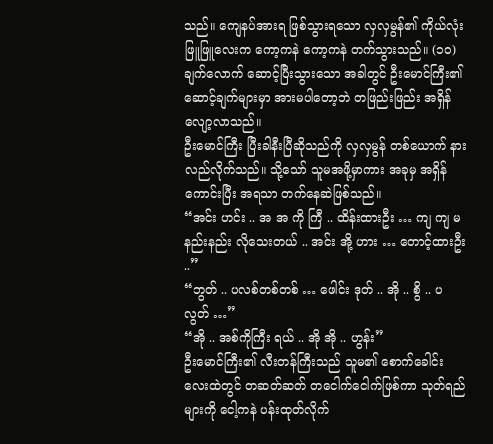သည်။ ကျေနပ်အားရ ဖြစ်သွားရသော လှလှမွန်၏ ကိုယ်လုံး ဖြူဖြူလေးက ကော့ကနဲ ကော့ကနဲ တက်သွားသည်။ (၁၀) ချက်လောက် ဆောင့်ပြီးသွားသော အခါတွင် ဦးမောင်ကြီး၏ ဆောင့်ချက်များမှာ အားမပါတော့ဘဲ တဖြည်းဖြည်း အရှိန်လျော့လာသည်။
ဦးမောင်ကြီး ပြီးခါနီးပြီဆိုသည်ကို လှလှမွန် တစ်ယောက် နားလည်လိုက်သည်။ သို့သော် သူမအဖို့မှာကား အခုမှ အရှိန်ကောင်းပြီး အရသာ တက်နေဆဲဖြစ်သည်။
“အင်း ဟင်း .. အ အ ကို ကြီ .. ထိန်းထားဦး … ကျ ကျ မ နည်းနည်း လိုသေးတယ် .. အင်း အို့ ဟား … တောင့်ထားဦး ..”
“ဘွတ် .. ပလစ်တစ်တစ် … ဖေါင်း ဒုတ် .. အို .. စွိ .. ပလွတ် …”
“အို .. အစ်ကိုကြီး ရယ် .. အို အို .. ဟွန်း”
ဦးမောင်ကြီး၏ လီးတန်ကြီးသည် သူမ၏ စောက်ခေါင်းလေးထဲတွင် တဆတ်ဆတ် တငေါက်ငေါက်ဖြစ်ကာ သုတ်ရည်များကို ငေါ့ကနဲ ပန်းထုတ်လိုက်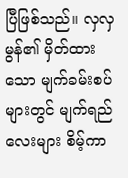ပြီဖြစ်သည်။ လှလှမွန်၏ မှိတ်ထားသော မျက်ခမ်းစပ်များတွင် မျက်ရည်လေးများ စိမ့်ကာ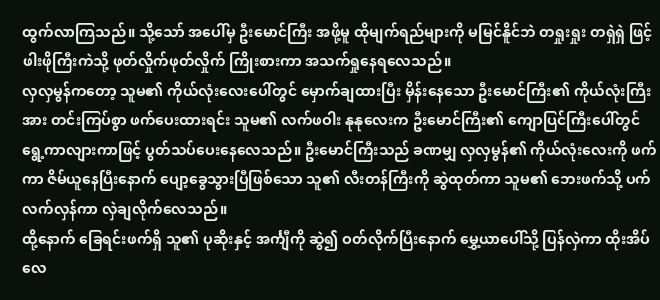ထွက်လာကြသည်။ သို့သော် အပေါ်မှ ဦးမောင်ကြီး အဖို့မူ ထိုမျက်ရည်များကို မမြင်နိူင်ဘဲ တရှုးရှုး တရှဲရှဲ ဖြင့် ဖါးဖိုကြီးကဲသို့ ဖုတ်လှိုက်ဖုတ်လှိုက် ကြိုးစားကာ အသက်ရှုနေရလေသည်။
လှလှမွန်ကတော့ သူမ၏ ကိုယ်လုံးလေးပေါ်တွင် မှောက်ချထားပြီး မှိန်းနေသော ဦးမောင်ကြီး၏ ကိုယ်လုံးကြီးအား တင်းကြပ်စွာ ဖက်ပေးထားရင်း သူမ၏ လက်ဖဝါး နုနုလေးက ဦးမောင်ကြီး၏ ကျောပြင်ကြီးပေါ်တွင် ရွေ့ကာလျားကာဖြင့် ပွတ်သပ်ပေးနေလေသည်။ ဦးမောင်ကြီးသည် ခဏမျှ လှလှမွန်၏ ကိုယ်လုံးလေးကို ဖက်ကာ ဇိမ်ယူနေပြီးနောက် ပျော့ခွေသွားပြီဖြစ်သော သူ၏ လီးတန်ကြီးကို ဆွဲထုတ်ကာ သူမ၏ ဘေးဖက်သို့ ပက်လက်လှန်ကာ လှဲချလိုက်လေသည်။
ထို့နောက် ခြေရင်းဖက်ရှိ သူ၏ ပုဆိုးနှင့် အင်္ကျီကို ဆွဲ၍ ဝတ်လိုက်ပြီးနောက် မွှေ့ယာပေါ်သို့ ပြန်လှဲကာ ထိုးအိပ်လေ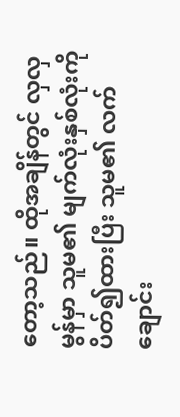တော့သည်။ ထိုအချိန်တွင် လှလှမွန်မှာ သူမ၏ မျက်လုံးနှစ်လုံးကို ပိတ်၍ထားပြီး သူမ၏ လက်ချောင်း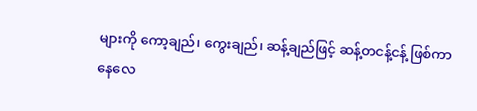များကို ကော့ချည်၊ ကွေးချည်၊ ဆန့်ချည်ဖြင့် ဆန့်တငန့်ငန့် ဖြစ်ကာနေလေ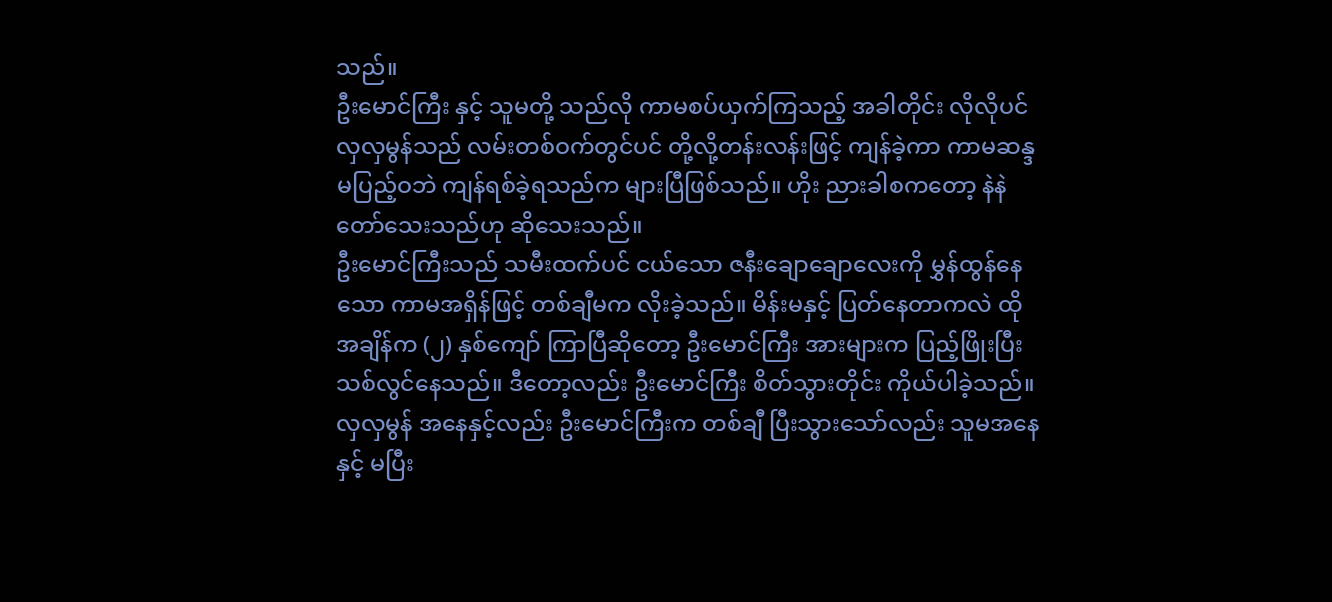သည်။
ဦးမောင်ကြီး နှင့် သူမတို့ သည်လို ကာမစပ်ယှက်ကြသည့် အခါတိုင်း လိုလိုပင် လှလှမွန်သည် လမ်းတစ်ဝက်တွင်ပင် တို့လို့တန်းလန်းဖြင့် ကျန်ခဲ့ကာ ကာမဆန္ဒ မပြည့်ဝဘဲ ကျန်ရစ်ခဲ့ရသည်က များပြီဖြစ်သည်။ ဟိုး ညားခါစကတော့ နဲနဲတော်သေးသည်ဟု ဆိုသေးသည်။
ဦးမောင်ကြီးသည် သမီးထက်ပင် ငယ်သော ဇနီးချောချောလေးကို မွှန်ထွန်နေသော ကာမအရှိန်ဖြင့် တစ်ချီမက လိုးခဲ့သည်။ မိန်းမနှင့် ပြတ်နေတာကလဲ ထိုအချိန်က (၂) နှစ်ကျော် ကြာပြီဆိုတော့ ဦးမောင်ကြီး အားများက ပြည့်ဖြိုးပြီး သစ်လွင်နေသည်။ ဒီတော့လည်း ဦးမောင်ကြီး စိတ်သွားတိုင်း ကိုယ်ပါခဲ့သည်။ လှလှမွန် အနေနှင့်လည်း ဦးမောင်ကြီးက တစ်ချီ ပြီးသွားသော်လည်း သူမအနေနှင့် မပြီး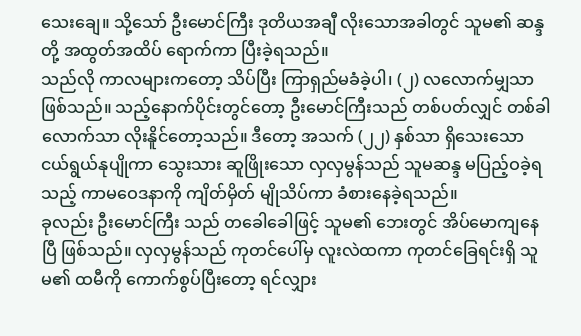သေးချေ။ သို့သော် ဦးမောင်ကြီး ဒုတိယအချီ လိုးသောအခါတွင် သူမ၏ ဆန္ဒတို့ အထွတ်အထိပ် ရောက်ကာ ပြီးခဲ့ရသည်။
သည်လို ကာလများကတော့ သိပ်ပြီး ကြာရှည်မခံခဲ့ပါ၊ (၂) လလောက်မျှသာ ဖြစ်သည်။ သည့်နောက်ပိုင်းတွင်တော့ ဦးမောင်ကြီးသည် တစ်ပတ်လျှင် တစ်ခါလောက်သာ လိုးနိူင်တော့သည်။ ဒီတော့ အသက် (၂၂) နှစ်သာ ရှိသေးသော ငယ်ရွယ်နုပျိုကာ သွေးသား ဆူဖြိုးသော လှလှမွန်သည် သူမဆန္ဒ မပြည့်ဝခဲ့ရသည့် ကာမဝေဒနာကို ကျိတ်မှိတ် မျိုသိပ်ကာ ခံစားနေခဲ့ရသည်။
ခုလည်း ဦးမောင်ကြီး သည် တခေါခေါဖြင့် သူမ၏ ဘေးတွင် အိပ်မောကျနေပြီ ဖြစ်သည်။ လှလှမွန်သည် ကုတင်ပေါ်မှ လူးလဲထကာ ကုတင်ခြေရင်းရှိ သူမ၏ ထမီကို ကောက်စွပ်ပြီးတော့ ရင်လျှား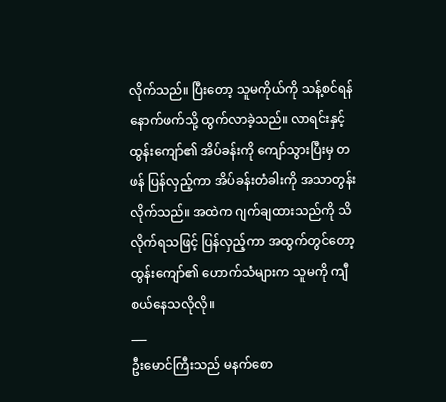လိုက်သည်။ ပြီးတော့ သူမကိုယ်ကို သန့်စင်ရန် နောက်ဖက်သို့ ထွက်လာခဲ့သည်။ လာရင်းနှင့် ထွန်းကျော်၏ အိပ်ခန်းကို ကျော်သွားပြီးမှ တဖန် ပြန်လှည့်ကာ အိပ်ခန်းတံခါးကို အသာတွန်းလိုက်သည်။ အထဲက ဂျက်ချထားသည်ကို သိလိုက်ရသဖြင့် ပြန်လှည့်ကာ အထွက်တွင်တော့ ထွန်းကျော်၏ ဟောက်သံများက သူမကို ကျီစယ်နေသလိုလို။
___
ဦးမောင်ကြီးသည် မနက်စော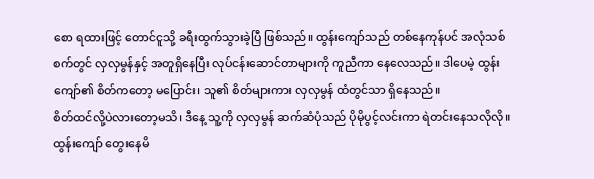စော ရထားဖြင့် တောင်ငူသို့ ခရီးထွက်သွားခဲ့ပြီ ဖြစ်သည်။ ထွန်းကျော်သည် တစ်နေကုန်ပင် အလုံသစ်စက်တွင် လှလှမွန်နှင့် အတူရှိနေပြီး လုပ်ငန်းဆောင်တာများကို ကူညီကာ နေလေသည်။ ဒါပေမဲ့ ထွန်းကျော်၏ စိတ်ကတော့ မပြောင်း၊ သူ၏ စိတ်များကား လှလှမွန် ထံတွင်သာ ရှိနေသည်။
စိတ်ထင်လို့ပဲလားတော့မသိ၊ ဒီနေ့ သူ့ကို လှလှမွန် ဆက်ဆံပုံသည် ပိုမိုပွင့်လင်းကာ ရဲတင်းနေသလိုလို။ ထွန်းကျော် တွေးနေမိ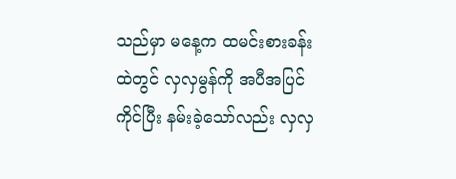သည်မှာ မနေ့က ထမင်းစားခန်းထဲတွင် လှလှမွန်ကို အပီအပြင် ကိုင်ပြီး နမ်းခဲ့သော်လည်း လှလှ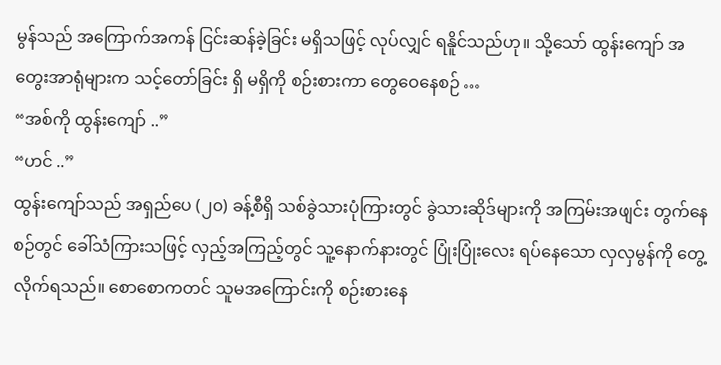မွန်သည် အကြောက်အကန် ငြင်းဆန်ခဲ့ခြင်း မရှိသဖြင့် လုပ်လျှင် ရနိူင်သည်ဟု။ သို့သော် ထွန်းကျော် အတွေးအာရုံများက သင့်တော်ခြင်း ရှိ မရှိကို စဉ်းစားကာ တွေဝေနေစဉ် …
“အစ်ကို ထွန်းကျော် ..”
“ဟင် ..”
ထွန်းကျော်သည် အရှည်ပေ (၂၀) ခန့်စီရှိ သစ်ခွဲသားပုံကြားတွင် ခွဲသားဆိုဒ်များကို အကြမ်းအဖျင်း တွက်နေစဉ်တွင် ခေါ်သံကြားသဖြင့် လှည့်အကြည့်တွင် သူ့နောက်နားတွင် ပြုံးပြုံးလေး ရပ်နေသော လှလှမွန်ကို တွေ့လိုက်ရသည်။ စောစောကတင် သူမအကြောင်းကို စဉ်းစားနေ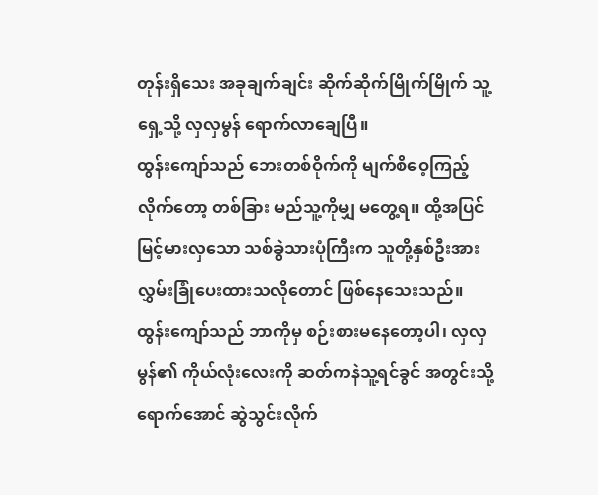တုန်းရှိသေး အခုချက်ချင်း ဆိုက်ဆိုက်မြိုက်မြိုက် သူ့ရှေ့သို့ လှလှမွန် ရောက်လာချေပြီ။
ထွန်းကျော်သည် ဘေးတစ်ဝိုက်ကို မျက်စိဝေ့ကြည့်လိုက်တော့ တစ်ခြား မည်သူ့ကိုမျှ မတွေ့ရ။ ထို့အပြင် မြင့်မားလှသော သစ်ခွဲသားပုံကြီးက သူတို့နှစ်ဦးအား လွှမ်းခြုံပေးထားသလိုတောင် ဖြစ်နေသေးသည်။ ထွန်းကျော်သည် ဘာကိုမှ စဉ်းစားမနေတော့ပါ၊ လှလှမွန်၏ ကိုယ်လုံးလေးကို ဆတ်ကနဲသူ့ရင်ခွင် အတွင်းသို့ ရောက်အောင် ဆွဲသွင်းလိုက်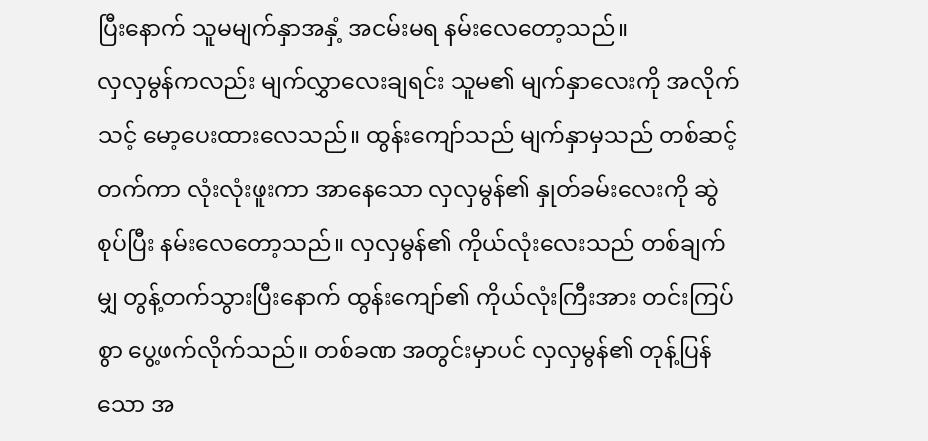ပြီးနောက် သူမမျက်နှာအနှံ့ အငမ်းမရ နမ်းလေတော့သည်။
လှလှမွန်ကလည်း မျက်လွှာလေးချရင်း သူမ၏ မျက်နှာလေးကို အလိုက်သင့် မော့ပေးထားလေသည်။ ထွန်းကျော်သည် မျက်နှာမှသည် တစ်ဆင့်တက်ကာ လုံးလုံးဖူးကာ အာနေသော လှလှမွန်၏ နှုတ်ခမ်းလေးကို ဆွဲစုပ်ပြီး နမ်းလေတော့သည်။ လှလှမွန်၏ ကိုယ်လုံးလေးသည် တစ်ချက်မျှ တွန့်တက်သွားပြီးနောက် ထွန်းကျော်၏ ကိုယ်လုံးကြီးအား တင်းကြပ်စွာ ပွေ့ဖက်လိုက်သည်။ တစ်ခဏ အတွင်းမှာပင် လှလှမွန်၏ တုန့်ပြန်သော အ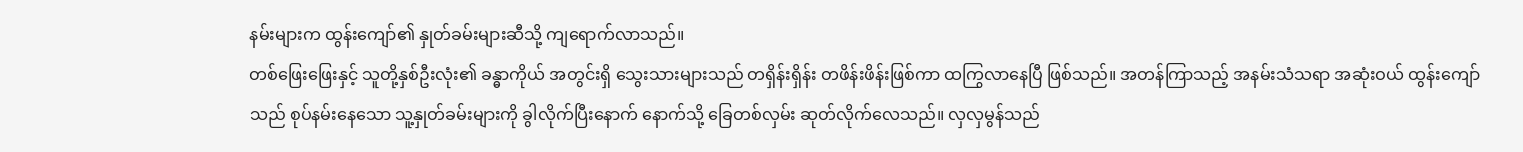နမ်းများက ထွန်းကျော်၏ နှုတ်ခမ်းများဆီသို့ ကျရောက်လာသည်။
တစ်ဖြေးဖြေးနှင့် သူတို့နှစ်ဦးလုံး၏ ခန္ဓာကိုယ် အတွင်းရှိ သွေးသားများသည် တရှိန်းရှိန်း တဖိန်းဖိန်းဖြစ်ကာ ထကြွလာနေပြီ ဖြစ်သည်။ အတန်ကြာသည့် အနမ်းသံသရာ အဆုံးဝယ် ထွန်းကျော်သည် စုပ်နမ်းနေသော သူ့နှုတ်ခမ်းများကို ခွါလိုက်ပြီးနောက် နောက်သို့ ခြေတစ်လှမ်း ဆုတ်လိုက်လေသည်။ လှလှမွန်သည်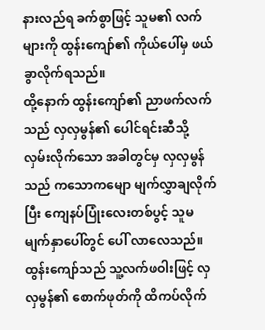နားလည်ရ ခက်စွာဖြင့် သူမ၏ လက်များကို ထွန်းကျော်၏ ကိုယ်ပေါ်မှ ဖယ်ခွာလိုက်ရသည်။
ထို့နောက် ထွန်းကျော်၏ ညာဖက်လက်သည် လှလှမွန်၏ ပေါင်ရင်းဆီသို့ လှမ်းလိုက်သော အခါတွင်မှ လှလှမွန်သည် ကသောကမျော မျက်လွှာချလိုက်ပြီး ကျေနပ်ပြုံးလေးတစ်ပွင့် သူမမျက်နှာပေါ်တွင် ပေါ် လာလေသည်။ ထွန်းကျော်သည် သူ့လက်ဖဝါးဖြင့် လှလှမွန်၏ စောက်ဖုတ်ကို ထိကပ်လိုက်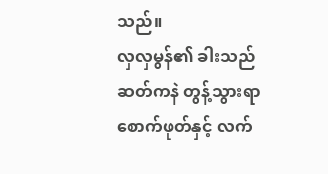သည်။
လှလှမွန်၏ ခါးသည် ဆတ်ကနဲ တွန့်သွားရာ စောက်ဖုတ်နှင့် လက်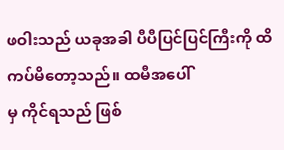ဖဝါးသည် ယခုအခါ ပီပီပြင်ပြင်ကြီးကို ထိကပ်မိတော့သည်။ ထမီအပေါ်
မှ ကိုင်ရသည် ဖြစ်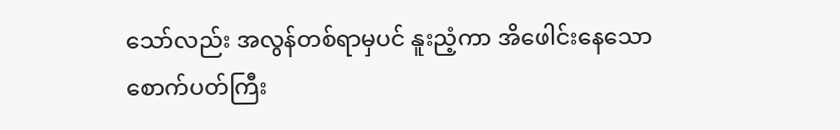သော်လည်း အလွန်တစ်ရာမှပင် နူးညံ့ကာ အိဖေါင်းနေသော စောက်ပတ်ကြီး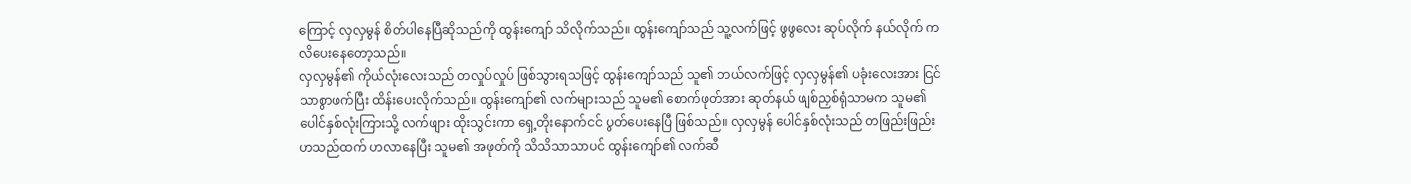ကြောင့် လှလှမွန် စိတ်ပါနေပြီဆိုသည်ကို ထွန်းကျော် သိလိုက်သည်။ ထွန်းကျော်သည် သူ့လက်ဖြင့် ဖွဖွလေး ဆုပ်လိုက် နယ်လိုက် ကလိပေးနေတော့သည်။
လှလှမွန်၏ ကိုယ်လုံးလေးသည် တလှုပ်လှုပ် ဖြစ်သွားရသဖြင့် ထွန်းကျော်သည် သူ၏ ဘယ်လက်ဖြင့် လှလှမွန်၏ ပခုံးလေးအား ငြင်သာစွာဖက်ပြီး ထိန်းပေးလိုက်သည်။ ထွန်းကျော်၏ လက်များသည် သူမ၏ စောက်ဖုတ်အား ဆုတ်နယ် ဖျစ်ညှစ်ရုံသာမက သူမ၏ ပေါင်နှစ်လုံးကြားသို့ လက်ဖျား ထိုးသွင်းကာ ရှေ့တိုးနောက်ငင် ပွတ်ပေးနေပြီ ဖြစ်သည်။ လှလှမွန် ပေါင်နှစ်လုံးသည် တဖြည်းဖြည်း ဟသည်ထက် ဟလာနေပြီး သူမ၏ အဖုတ်ကို သိသိသာသာပင် ထွန်းကျော်၏ လက်ဆီ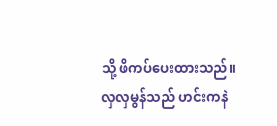သို့ ဖိကပ်ပေးထားသည်။
လှလှမွန်သည် ဟင်းကနဲ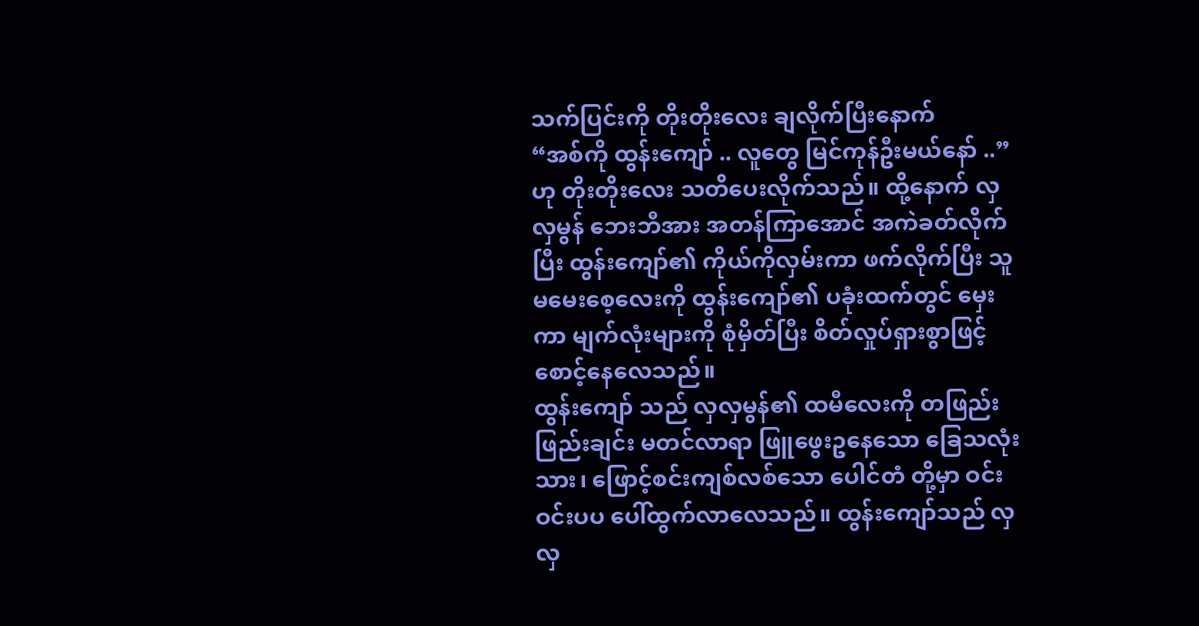သက်ပြင်းကို တိုးတိုးလေး ချလိုက်ပြီးနောက်
“အစ်ကို ထွန်းကျော် .. လူတွေ မြင်ကုန်ဦးမယ်နော် ..”
ဟု တိုးတိုးလေး သတိပေးလိုက်သည်။ ထို့နောက် လှလှမွန် ဘေးဘီအား အတန်ကြာအောင် အကဲခတ်လိုက်ပြီး ထွန်းကျော်၏ ကိုယ်ကိုလှမ်းကာ ဖက်လိုက်ပြီး သူမမေးစေ့လေးကို ထွန်းကျော်၏ ပခုံးထက်တွင် မှေးကာ မျက်လုံးများကို စုံမှိတ်ပြီး စိတ်လှုပ်ရှားစွာဖြင့် စောင့်နေလေသည်။
ထွန်းကျော် သည် လှလှမွန်၏ ထမီလေးကို တဖြည်းဖြည်းချင်း မတင်လာရာ ဖြူဖွေးဥနေသော ခြေသလုံးသား၊ ဖြောင့်စင်းကျစ်လစ်သော ပေါင်တံ တို့မှာ ဝင်းဝင်းပပ ပေါ်ထွက်လာလေသည်။ ထွန်းကျော်သည် လှလှ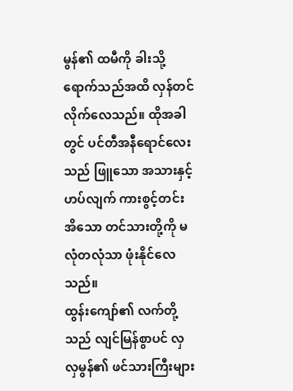မွန်၏ ထမီကို ခါးသို့ရောက်သည်အထိ လှန်တင်လိုက်လေသည်။ ထိုအခါတွင် ပင်တီအနီရောင်လေးသည် ဖြူသော အသားနှင့် ဟပ်လျက် ကားစွင့်တင်းအိသော တင်သားတို့ကို မလုံတလုံသာ ဖုံးနိုင်လေသည်။
ထွန်းကျော်၏ လက်တို့သည် လျင်မြန်စွာပင် လှလှမွန်၏ ဖင်သားကြီးများ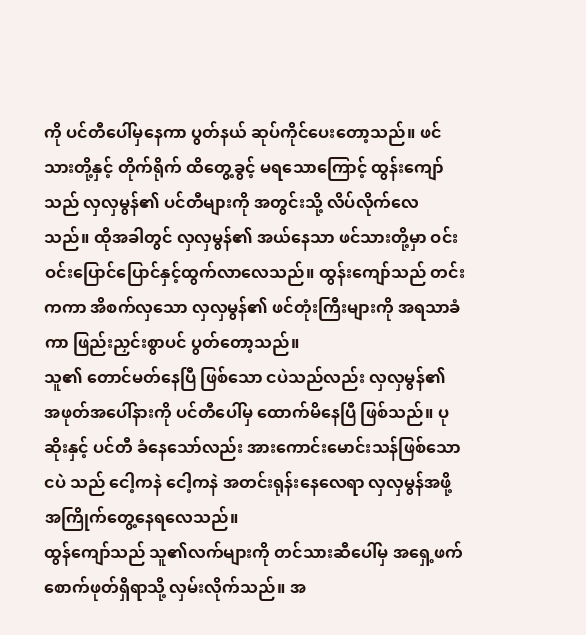ကို ပင်တီပေါ်မှနေကာ ပွတ်နယ် ဆုပ်ကိုင်ပေးတော့သည်။ ဖင်သားတို့နှင့် တိုက်ရိုက် ထိတွေ့ခွင့် မရသောကြောင့် ထွန်းကျော်သည် လှလှမွန်၏ ပင်တီများကို အတွင်းသို့ လိပ်လိုက်လေသည်။ ထိုအခါတွင် လှလှမွန်၏ အယ်နေသာ ဖင်သားတို့မှာ ဝင်းဝင်းပြောင်ပြောင်နှင့်ထွက်လာလေသည်။ ထွန်းကျော်သည် တင်းကကာ အိစက်လှသော လှလှမွန်၏ ဖင်တုံးကြီးများကို အရသာခံကာ ဖြည်းညှင်းစွာပင် ပွတ်တော့သည်။
သူ၏ တောင်မတ်နေပြီ ဖြစ်သော ငပဲသည်လည်း လှလှမွန်၏ အဖုတ်အပေါ်နားကို ပင်တီပေါ်မှ ထောက်မိနေပြီ ဖြစ်သည်။ ပုဆိုးနှင့် ပင်တီ ခံနေသော်လည်း အားကောင်းမောင်းသန်ဖြစ်သော ငပဲ သည် ငေါ့ကနဲ ငေါ့ကနဲ အတင်းရုန်းနေလေရာ လှလှမွန်အဖို့ အကြိုက်တွေ့နေရလေသည်။
ထွန်ကျော်သည် သူ၏လက်များကို တင်သားဆီပေါ်မှ အရှေ့ဖက် စောက်ဖုတ်ရှိရာသို့ လှမ်းလိုက်သည်။ အ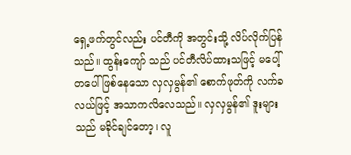ရှေ့ဖက်တွင်လည်း ပင်တီကို အတွင်းသို့ လိပ်လိုက်ပြန်သည်။ ထွန်းကျော် သည် ပင်တီလိပ်ထားသဖြင့် မပေါ့်တပေါ် ဖြစ်နေသော လှလှမွန်၏ စောက်ဖုတ်ကို လက်ခလယ်ဖြင့် အသာကလိလေသည်။ လှလှမွန်၏ ဒူးများသည် မခိုင်ချင်တော့၊ လူ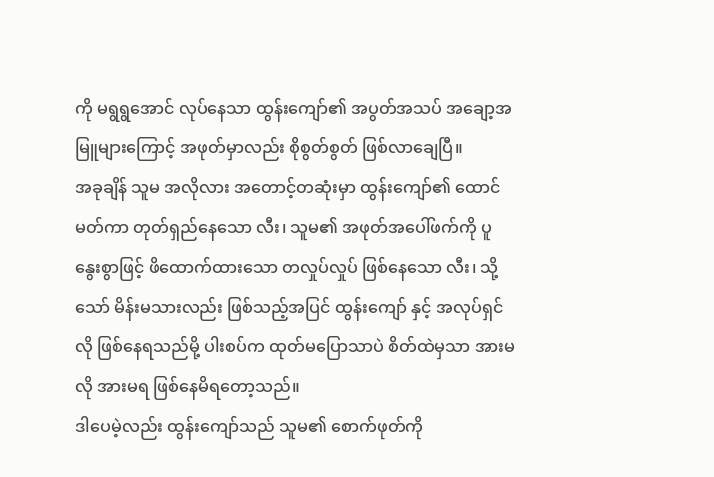ကို မရွရွအောင် လုပ်နေသာ ထွန်းကျော်၏ အပွတ်အသပ် အချော့အမြူများကြောင့် အဖုတ်မှာလည်း စိုစွတ်စွတ် ဖြစ်လာချေပြီ။
အခုချိန် သူမ အလိုလား အတောင့်တဆုံးမှာ ထွန်းကျော်၏ ထောင်မတ်ကာ တုတ်ရှည်နေသော လီး၊ သူမ၏ အဖုတ်အပေါ်ဖက်ကို ပူနွေးစွာဖြင့် ဖိထောက်ထားသော တလှုပ်လှုပ် ဖြစ်နေသော လီး၊ သို့သော် မိန်းမသားလည်း ဖြစ်သည့်အပြင် ထွန်းကျော် နှင့် အလုပ်ရှင်လို ဖြစ်နေရသည်မို့ ပါးစပ်က ထုတ်မပြောသာပဲ စိတ်ထဲမှသာ အားမလို အားမရ ဖြစ်နေမိရတော့သည်။
ဒါပေမဲ့လည်း ထွန်းကျော်သည် သူမ၏ စောက်ဖုတ်ကို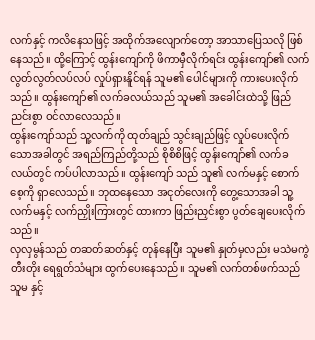လက်နှင့် ကလိနေသဖြင့် အထိုက်အလျောက်တော့ အာသာပြေသလို ဖြစ်နေသည်။ ထို့ကြောင့် ထွန်းကျော်ကို ဖိကာမှီလိုက်ရင်း ထွန်းကျော်၏ လက် လွတ်လွတ်လပ်လပ် လှုပ်ရှားနိူင်ရန် သူမ၏ ပေါင်များကို ကားပေးလိုက်သည်။ ထွန်းကျော်၏ လက်ခလယ်သည် သူမ၏ အခေါင်းထဲသို့ ဖြည်ညင်းစွာ ဝင်လာလေသည်။
ထွန်းကျော်သည် သူ့လက်ကို ထုတ်ချည် သွင်းချည်ဖြင့် လှုပ်ပေးလိုက်သောအခါတွင် အရည်ကြည်တို့သည် စိုစိစိဖြင့် ထွန်းကျော်၏ လက်ခလယ်တွင် ကပ်ပါလာသည်။ ထွန်းကျော် သည် သူ၏ လက်မနှင့် စောက်စေ့ကို ရှာလေသည်။ ဘုထနေသော အငုတ်လေးကို တွေ့သောအခါ သူ့လက်မနှင့် လက်ညှိုးကြားတွင် ထားကာ ဖြည်းညှင်းစွာ ပွတ်ချေပေးလိုက်သည်။
လှလှမွန်သည် တဆတ်ဆတ်နှင့် တုန်နေပြီး သူမ၏ နှုတ်မှလည်း မသဲမကွဲ တီးတိုး ရေရွတ်သံများ ထွက်ပေးနေသည်။ သူမ၏ လက်တစ်ဖက်သည် သူမ နှင့်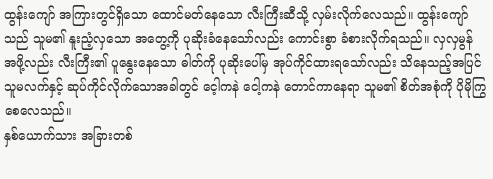ထွန်းကျော် အကြားတွင်ရှိသော ထောင်မတ်နေသော လီးကြီးဆီသို့ လှမ်းလိုက်လေသည်။ ထွန်းကျော်သည် သူမ၏ နူးညံ့လှသော အတွေ့ကို ပုဆိုးခံနေသော်လည်း ကောင်းစွာ ခံစားလိုက်ရသည်။ လှလှမွန် အဖို့လည်း လီးကြီး၏ ပူနွေးနေသော ဓါတ်ကို ပုဆိုးပေါ်မှ အုပ်ကိုင်ထားရသော်လည်း သိနေသည့်အပြင် သူမလက်နှင့် ဆုပ်ကိုင်လိုက်သောအခါတွင် ငေ့ါကနဲ ငေါ့ကနဲ တောင်ကာနေရာ သူမ၏ စိတ်အစုံကို ပိုမိုကြွစေလေသည်။
နှစ်ယောက်သား အခြားတစ်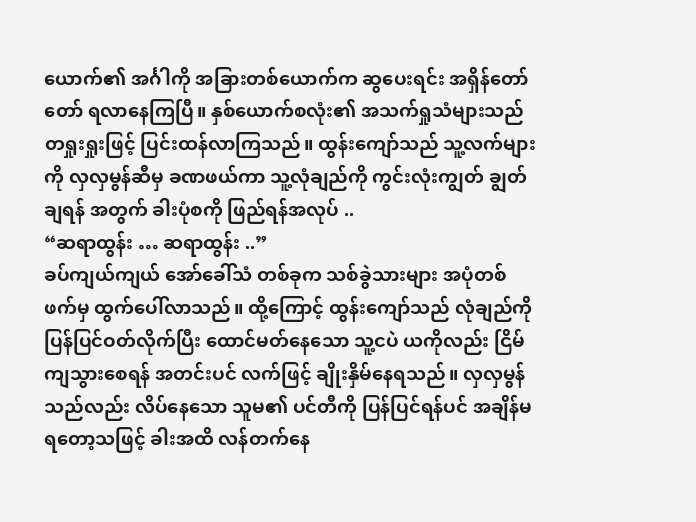ယောက်၏ အင်္ဂါကို အခြားတစ်ယောက်က ဆွပေးရင်း အရှိန်တော်တော် ရလာနေကြပြီ။ နှစ်ယောက်စလုံး၏ အသက်ရှုသံများသည် တရှုးရှုးဖြင့် ပြင်းထန်လာကြသည်။ ထွန်းကျော်သည် သူ့လက်များကို လှလှမွန်ဆီမှ ခဏဖယ်ကာ သူ့လုံချည်ကို ကွင်းလုံးကျွတ် ချွတ်ချရန် အတွက် ခါးပုံစကို ဖြည်ရန်အလုပ် ..
“ဆရာထွန်း … ဆရာထွန်း ..”
ခပ်ကျယ်ကျယ် အော်ခေါ်သံ တစ်ခုက သစ်ခွဲသားများ အပုံတစ်ဖက်မှ ထွက်ပေါ်လာသည်။ ထို့ကြောင့် ထွန်းကျော်သည် လုံချည်ကို ပြန်ပြင်ဝတ်လိုက်ပြီး ထောင်မတ်နေသော သူ့ငပဲ ယကိုလည်း ငြိမ်ကျသွားစေရန် အတင်းပင် လက်ဖြင့် ချိုးနှိမ်နေရသည်။ လှလှမွန်သည်လည်း လိပ်နေသော သူမ၏ ပင်တီကို ပြန်ပြင်ရန်ပင် အချိန်မရတော့သဖြင့် ခါးအထိ လန်တက်နေ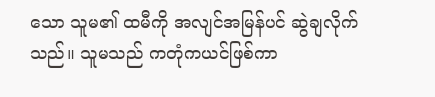သော သူမ၏ ထမီကို အလျင်အမြန်ပင် ဆွဲချလိုက်သည်။ သူမသည် ကတုံကယင်ဖြစ်ကာ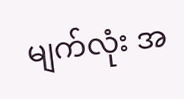မျက်လုံး အ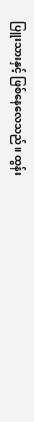ပြူးသားနှင့် ဖြစ်နေလေသည်။ ထွန်း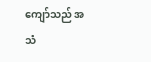ကျော်သည် အသံ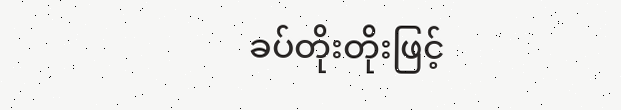ခပ်တိုးတိုးဖြင့်